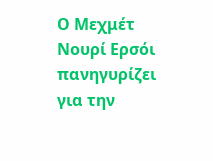Ο Μεχμέτ Νουρί Ερσόι πανηγυρίζει για την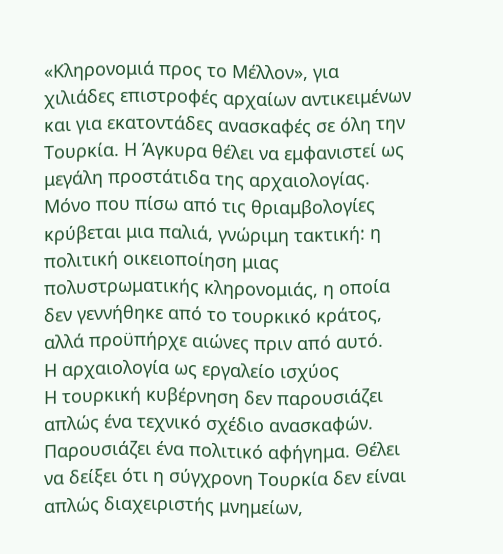«Κληρονομιά προς το Μέλλον», για χιλιάδες επιστροφές αρχαίων αντικειμένων και για εκατοντάδες ανασκαφές σε όλη την Τουρκία. Η Άγκυρα θέλει να εμφανιστεί ως μεγάλη προστάτιδα της αρχαιολογίας.
Μόνο που πίσω από τις θριαμβολογίες κρύβεται μια παλιά, γνώριμη τακτική: η πολιτική οικειοποίηση μιας πολυστρωματικής κληρονομιάς, η οποία δεν γεννήθηκε από το τουρκικό κράτος, αλλά προϋπήρχε αιώνες πριν από αυτό.
Η αρχαιολογία ως εργαλείο ισχύος
Η τουρκική κυβέρνηση δεν παρουσιάζει απλώς ένα τεχνικό σχέδιο ανασκαφών. Παρουσιάζει ένα πολιτικό αφήγημα. Θέλει να δείξει ότι η σύγχρονη Τουρκία δεν είναι απλώς διαχειριστής μνημείων,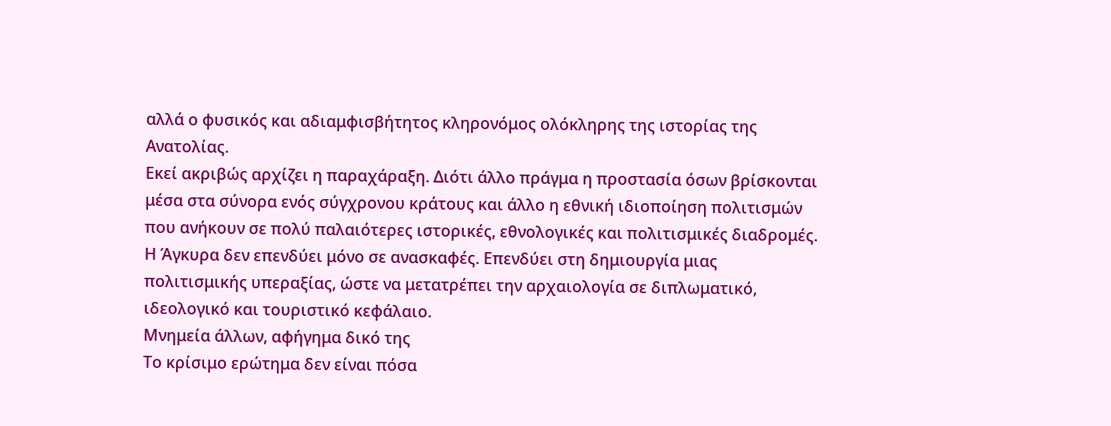αλλά ο φυσικός και αδιαμφισβήτητος κληρονόμος ολόκληρης της ιστορίας της Ανατολίας.
Εκεί ακριβώς αρχίζει η παραχάραξη. Διότι άλλο πράγμα η προστασία όσων βρίσκονται μέσα στα σύνορα ενός σύγχρονου κράτους και άλλο η εθνική ιδιοποίηση πολιτισμών που ανήκουν σε πολύ παλαιότερες ιστορικές, εθνολογικές και πολιτισμικές διαδρομές.
Η Άγκυρα δεν επενδύει μόνο σε ανασκαφές. Επενδύει στη δημιουργία μιας πολιτισμικής υπεραξίας, ώστε να μετατρέπει την αρχαιολογία σε διπλωματικό, ιδεολογικό και τουριστικό κεφάλαιο.
Μνημεία άλλων, αφήγημα δικό της
Το κρίσιμο ερώτημα δεν είναι πόσα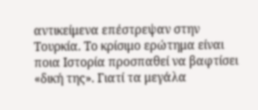αντικείμενα επέστρεψαν στην Τουρκία. Το κρίσιμο ερώτημα είναι ποια Ιστορία προσπαθεί να βαφτίσει «δική της». Γιατί τα μεγάλα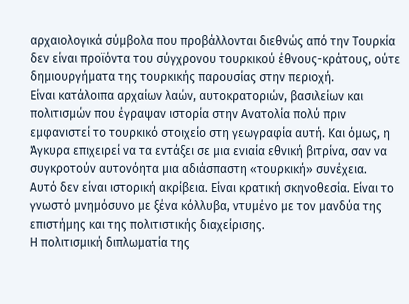αρχαιολογικά σύμβολα που προβάλλονται διεθνώς από την Τουρκία δεν είναι προϊόντα του σύγχρονου τουρκικού έθνους-κράτους, ούτε δημιουργήματα της τουρκικής παρουσίας στην περιοχή.
Είναι κατάλοιπα αρχαίων λαών, αυτοκρατοριών, βασιλείων και πολιτισμών που έγραψαν ιστορία στην Ανατολία πολύ πριν εμφανιστεί το τουρκικό στοιχείο στη γεωγραφία αυτή. Και όμως, η Άγκυρα επιχειρεί να τα εντάξει σε μια ενιαία εθνική βιτρίνα, σαν να συγκροτούν αυτονόητα μια αδιάσπαστη «τουρκική» συνέχεια.
Αυτό δεν είναι ιστορική ακρίβεια. Είναι κρατική σκηνοθεσία. Είναι το γνωστό μνημόσυνο με ξένα κόλλυβα, ντυμένο με τον μανδύα της επιστήμης και της πολιτιστικής διαχείρισης.
Η πολιτισμική διπλωματία της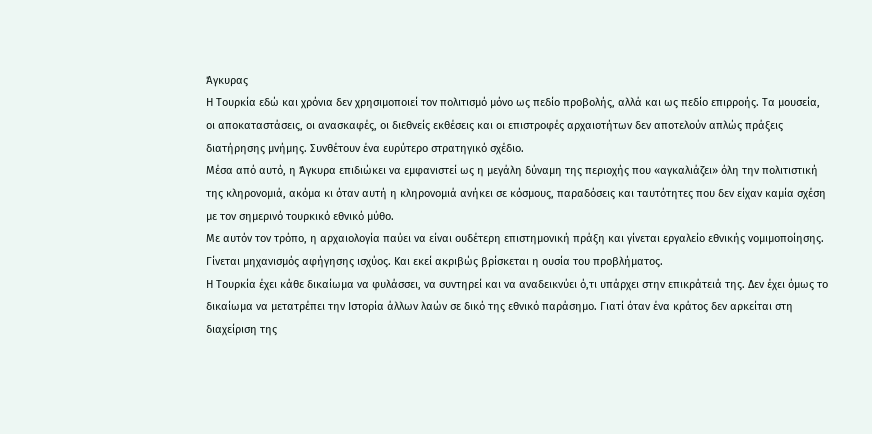Άγκυρας
Η Τουρκία εδώ και χρόνια δεν χρησιμοποιεί τον πολιτισμό μόνο ως πεδίο προβολής, αλλά και ως πεδίο επιρροής. Τα μουσεία, οι αποκαταστάσεις, οι ανασκαφές, οι διεθνείς εκθέσεις και οι επιστροφές αρχαιοτήτων δεν αποτελούν απλώς πράξεις διατήρησης μνήμης. Συνθέτουν ένα ευρύτερο στρατηγικό σχέδιο.
Μέσα από αυτό, η Άγκυρα επιδιώκει να εμφανιστεί ως η μεγάλη δύναμη της περιοχής που «αγκαλιάζει» όλη την πολιτιστική της κληρονομιά, ακόμα κι όταν αυτή η κληρονομιά ανήκει σε κόσμους, παραδόσεις και ταυτότητες που δεν είχαν καμία σχέση με τον σημερινό τουρκικό εθνικό μύθο.
Με αυτόν τον τρόπο, η αρχαιολογία παύει να είναι ουδέτερη επιστημονική πράξη και γίνεται εργαλείο εθνικής νομιμοποίησης. Γίνεται μηχανισμός αφήγησης ισχύος. Και εκεί ακριβώς βρίσκεται η ουσία του προβλήματος.
Η Τουρκία έχει κάθε δικαίωμα να φυλάσσει, να συντηρεί και να αναδεικνύει ό,τι υπάρχει στην επικράτειά της. Δεν έχει όμως το δικαίωμα να μετατρέπει την Ιστορία άλλων λαών σε δικό της εθνικό παράσημο. Γιατί όταν ένα κράτος δεν αρκείται στη διαχείριση της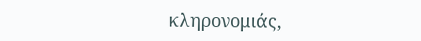κληρονομιάς,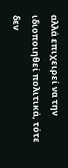αλλά επιχειρεί να την ιδιοποιηθεί πολιτικά, τότε δεν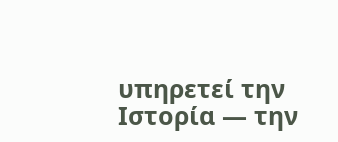υπηρετεί την Ιστορία — την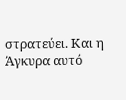στρατεύει. Και η Άγκυρα αυτό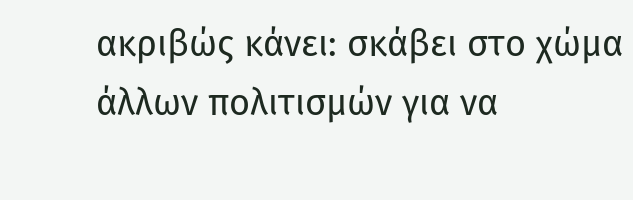ακριβώς κάνει: σκάβει στο χώμα άλλων πολιτισμών για να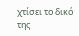χτίσει το δικό της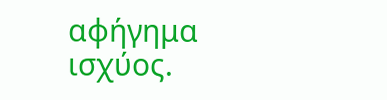αφήγημα ισχύος.